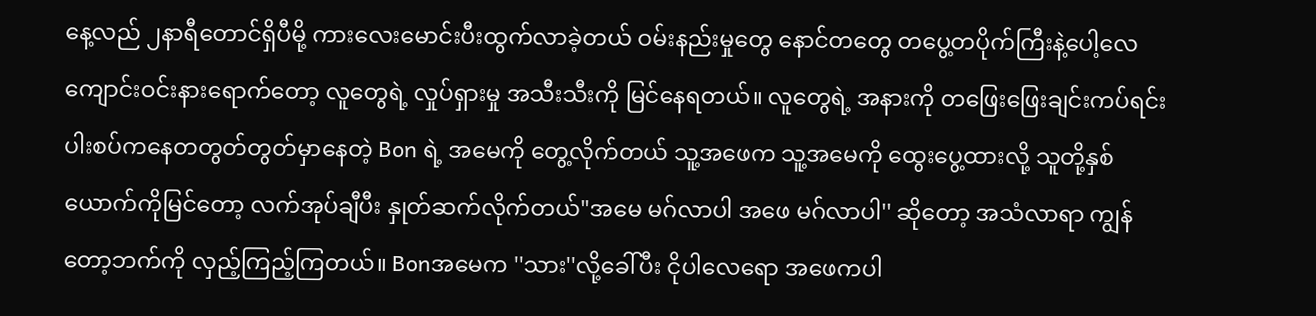နေ့လည် ၂နာရီတောင်ရှိပီမို့ ကားလေးမောင်းပီးထွက်လာခဲ့တယ် ဝမ်းနည်းမှုတွေ နောင်တတွေ တပွေ့တပိုက်ကြီးနဲ့ပေါ့လေ
ကျောင်းဝင်းနားရောက်တော့ လူတွေရဲ့ လှုပ်ရှားမှု အသီးသီးကို မြင်နေရတယ်။ လူတွေရဲ့ အနားကို တဖြေးဖြေးချင်းကပ်ရင်း ပါးစပ်ကနေတတွတ်တွတ်မှာနေတဲ့ Bon ရဲ့ အမေကို တွေ့လိုက်တယ် သူ့အဖေက သူ့အမေကို ထွေးပွေ့ထားလို့ သူတို့နှစ်ယောက်ကိုမြင်တော့ လက်အုပ်ချီပီး နှုတ်ဆက်လိုက်တယ်"အမေ မဂ်လာပါ အဖေ မဂ်လာပါ'' ဆိုတော့ အသံလာရာ ကျွန်တော့ဘက်ကို လှည့်ကြည့်ကြတယ်။ Bonအမေက ''သား''လို့ခေါ်ပီး ငိုပါလေရော အဖေကပါ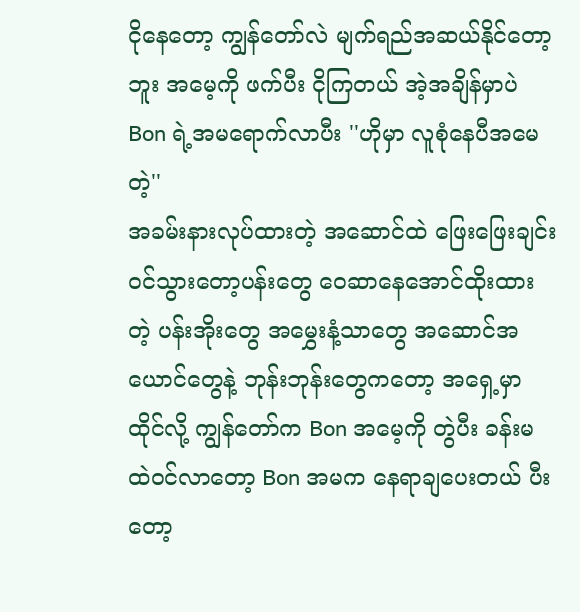ငိုနေတော့ ကျွန်တော်လဲ မျက်ရည်အဆယ်နိုင်တော့ဘူး အမေ့ကို ဖက်ပီး ငိုကြတယ် အဲ့အချိန်မှာပဲ Bon ရဲ့အမရောက်လာပီး ''ဟိုမှာ လူစုံနေပီအမေတဲ့''
အခမ်းနားလုပ်ထားတဲ့ အဆောင်ထဲ ဖြေးဖြေးချင်းဝင်သွားတော့ပန်းတွေ ဝေဆာနေအောင်ထိုးထားတဲ့ ပန်းအိုးတွေ အမွှေးနံ့သာတွေ အဆောင်အယောင်တွေနဲ့ ဘုန်းဘုန်းတွေကတော့ အရှေ့မှာထိုင်လို့ ကျွန်တော်က Bon အမေ့ကို တွဲပီး ခန်းမထဲဝင်လာတော့ Bon အမက နေရာချပေးတယ် ပီးတော့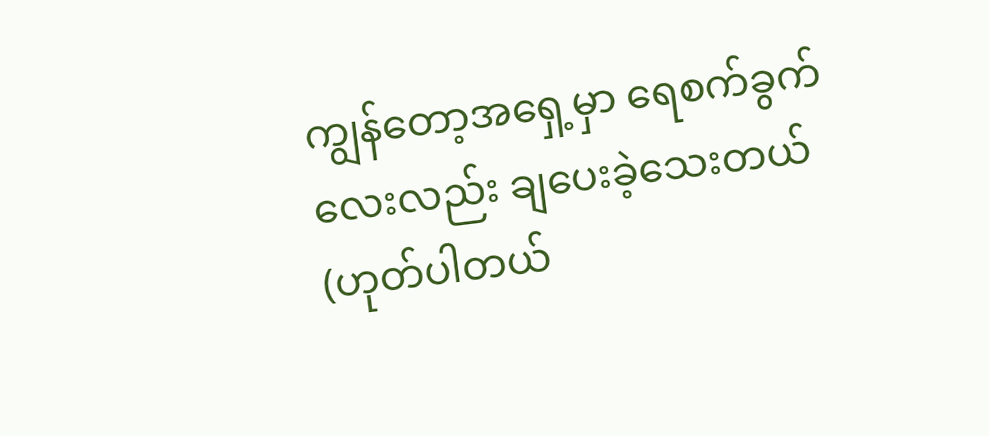ကျွန်တော့အရှေ့မှာ ရေစက်ခွက်လေးလည်း ချပေးခဲ့သေးတယ် (ဟုတ်ပါတယ်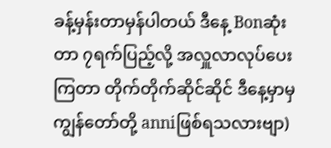ခန့်မှန်းတာမှန်ပါတယ် ဒီနေ့ Bonဆုံးတာ ၇ရက်ပြည့်လို့ အလှူလာလုပ်ပေးကြတာ တိုက်တိုက်ဆိုင်ဆိုင် ဒီနေ့မှာမှ ကျွန်တော်တို့ anniဖြစ်ရသလားဗျာ)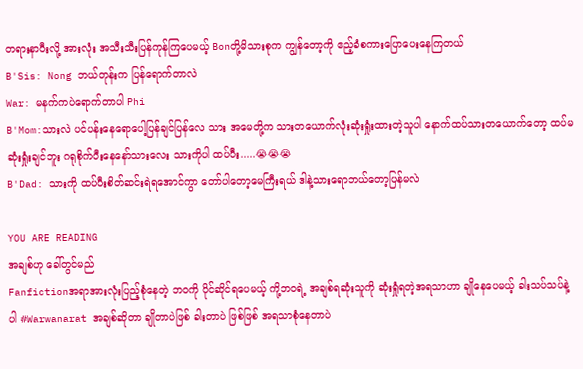တရားနာပီးလို့ အားလုံး အသီးသီးပြန်ကုန်ကြပေမယ့် Bonတို့မိသားစုက ကျွန်တော့ကို ဧည့်ခံစကားပြောပေးနေကြတယ်
B'Sis: Nong ဘယ်တုန်းက ပြန်ရောက်တာလဲ
War: မနက်ကပဲရောက်တာပါ Phi
B'Mom:သားလဲ ပင်ပန်းနေရောပေါ့ပြန်ချင်ပြန်လေ သား အမေတို့က သားတယောက်လုံးဆုံးရှုံးထားတဲ့သူပါ နောက်ထပ်သားတယောက်တော့ ထပ်မဆုံးရှုံးချင်ဘူး ဂရုစိုက်ပီးနေနော်သားလေး သားကိုပါ ထပ်ပီး.....😭😭😭
B'Dad: သားကို ထပ်ပီးစိတ်ဆင်းရဲရအောင်ကွာ တော်ပါတော့မေကြီးရယ် ဒါနဲ့သားရောဘယ်တော့ပြန်မလဲ

YOU ARE READING
အချစ်ဟု ခေါ်တွင်မည်
Fanfictionအရာအားလုံးပြည့်စုံနေတဲ့ ဘဝကို ပိုင်ဆိုင်ရပေမယ့် ကို့ဘဝရဲ့ အချစ်ရဆုံးသူကို ဆုံးရှုံရတဲ့အရသာဟာ ချိုနေပေမယ့် ခါးသပ်သပ်နဲ့ပါ #Warwanarat အချစ်ဆိုတာ ချိုတာပဲဖြစ် ခါးတာပဲ ဖြစ်ဖြစ် အရသာစုံနေတာပဲ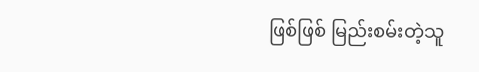ဖြစ်ဖြစ် မြည်းစမ်းတဲ့သူ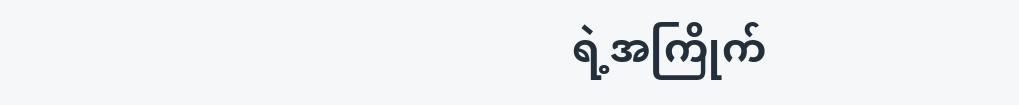ရဲ့အကြိုက်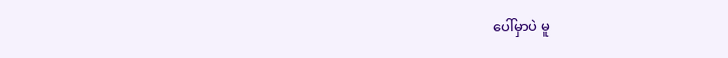ပေါ်မှာပဲ မူ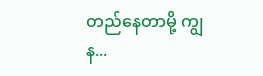တည်နေတာမို့ ကျွန...